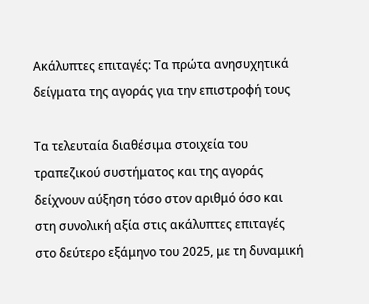Ακάλυπτες επιταγές: Τα πρώτα ανησυχητικά δείγματα της αγοράς για την επιστροφή τους

Τα τελευταία διαθέσιμα στοιχεία του τραπεζικού συστήματος και της αγοράς δείχνουν αύξηση τόσο στον αριθμό όσο και στη συνολική αξία στις ακάλυπτες επιταγές στο δεύτερο εξάμηνο του 2025, με τη δυναμική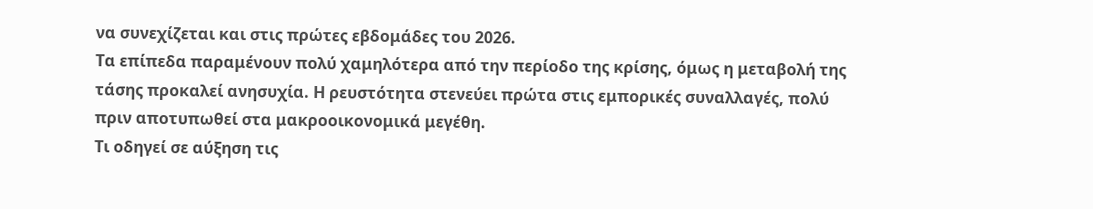να συνεχίζεται και στις πρώτες εβδομάδες του 2026.
Τα επίπεδα παραμένουν πολύ χαμηλότερα από την περίοδο της κρίσης, όμως η μεταβολή της τάσης προκαλεί ανησυχία. Η ρευστότητα στενεύει πρώτα στις εμπορικές συναλλαγές, πολύ πριν αποτυπωθεί στα μακροοικονομικά μεγέθη.
Τι οδηγεί σε αύξηση τις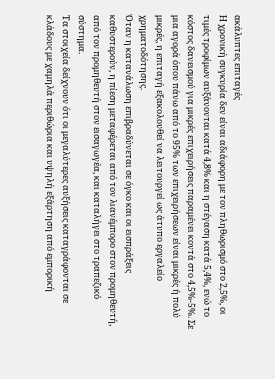ακάλυπτες επιταγές
Η χρονική συγκυρία δεν είναι αδιάφορη με τον πληθωρισμό στο 2,5%, οι τιμές τροφίμων αυξάνονται κατά 4,8% και η στέγαση κατά 5,4%, ενώ το κόστος δανεισμού για μικρές επιχειρήσεις παραμένει κοντά στο 4,5%-5%. Σε μια αγορά όπου πάνω από το 95% των επιχειρήσεων είναι μικρές ή πολύ μικρές, η επιταγή εξακολουθεί να λειτουργεί ως άτυπο εργαλείο χρηματοδότησης.
Όταν η κατανάλωση επιβραδύνεται σε όγκο και οι εισπράξεις καθυστερούν, η πίεση μεταφέρεται από τον λιανέμπορο στον προμηθευτή, από τον προμηθευτή στον εισαγωγέα, και καταλήγει στο τραπεζικό σύστημα.
Τα στοιχεία δείχνουν ότι οι μεγαλύτερες αυξήσεις καταγράφονται σε κλάδους με χαμηλά περιθώρια και υψηλή εξάρτηση από εμπορική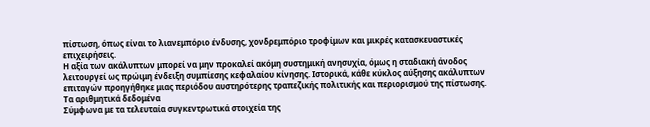πίστωση, όπως είναι το λιανεμπόριο ένδυσης, χονδρεμπόριο τροφίμων και μικρές κατασκευαστικές επιχειρήσεις.
Η αξία των ακάλυπτων μπορεί να μην προκαλεί ακόμη συστημική ανησυχία, όμως η σταδιακή άνοδος λειτουργεί ως πρώιμη ένδειξη συμπίεσης κεφαλαίου κίνησης. Ιστορικά, κάθε κύκλος αύξησης ακάλυπτων επιταγών προηγήθηκε μιας περιόδου αυστηρότερης τραπεζικής πολιτικής και περιορισμού της πίστωσης.
Τα αριθμητικά δεδομένα
Σύμφωνα με τα τελευταία συγκεντρωτικά στοιχεία της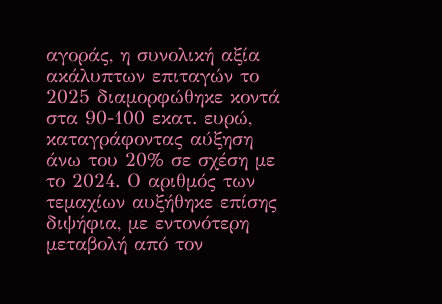αγοράς, η συνολική αξία ακάλυπτων επιταγών το 2025 διαμορφώθηκε κοντά στα 90-100 εκατ. ευρώ, καταγράφοντας αύξηση άνω του 20% σε σχέση με το 2024. Ο αριθμός των τεμαχίων αυξήθηκε επίσης διψήφια, με εντονότερη μεταβολή από τον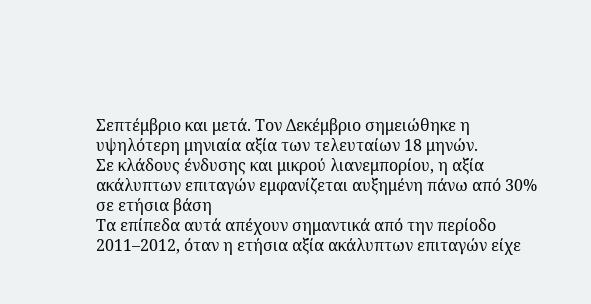Σεπτέμβριο και μετά. Τον Δεκέμβριο σημειώθηκε η υψηλότερη μηνιαία αξία των τελευταίων 18 μηνών.
Σε κλάδους ένδυσης και μικρού λιανεμπορίου, η αξία ακάλυπτων επιταγών εμφανίζεται αυξημένη πάνω από 30% σε ετήσια βάση
Τα επίπεδα αυτά απέχουν σημαντικά από την περίοδο 2011–2012, όταν η ετήσια αξία ακάλυπτων επιταγών είχε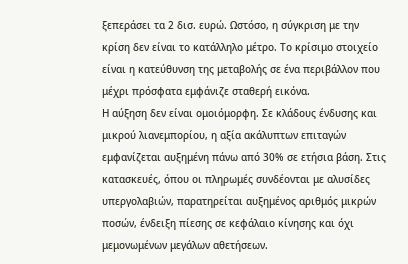ξεπεράσει τα 2 δισ. ευρώ. Ωστόσο, η σύγκριση με την κρίση δεν είναι το κατάλληλο μέτρο. Το κρίσιμο στοιχείο είναι η κατεύθυνση της μεταβολής σε ένα περιβάλλον που μέχρι πρόσφατα εμφάνιζε σταθερή εικόνα.
Η αύξηση δεν είναι ομοιόμορφη. Σε κλάδους ένδυσης και μικρού λιανεμπορίου, η αξία ακάλυπτων επιταγών εμφανίζεται αυξημένη πάνω από 30% σε ετήσια βάση. Στις κατασκευές, όπου οι πληρωμές συνδέονται με αλυσίδες υπεργολαβιών, παρατηρείται αυξημένος αριθμός μικρών ποσών, ένδειξη πίεσης σε κεφάλαιο κίνησης και όχι μεμονωμένων μεγάλων αθετήσεων.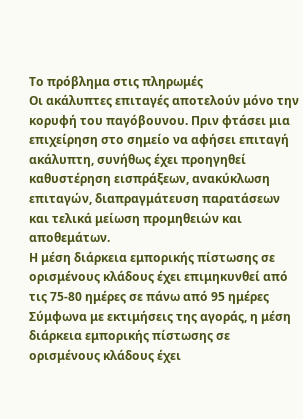Το πρόβλημα στις πληρωμές
Οι ακάλυπτες επιταγές αποτελούν μόνο την κορυφή του παγόβουνου. Πριν φτάσει μια επιχείρηση στο σημείο να αφήσει επιταγή ακάλυπτη, συνήθως έχει προηγηθεί καθυστέρηση εισπράξεων, ανακύκλωση επιταγών, διαπραγμάτευση παρατάσεων και τελικά μείωση προμηθειών και αποθεμάτων.
Η μέση διάρκεια εμπορικής πίστωσης σε ορισμένους κλάδους έχει επιμηκυνθεί από τις 75-80 ημέρες σε πάνω από 95 ημέρες
Σύμφωνα με εκτιμήσεις της αγοράς, η μέση διάρκεια εμπορικής πίστωσης σε ορισμένους κλάδους έχει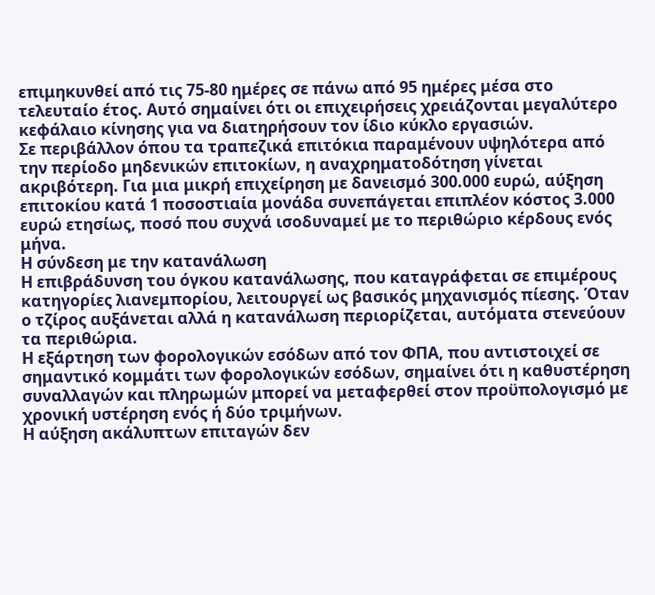επιμηκυνθεί από τις 75-80 ημέρες σε πάνω από 95 ημέρες μέσα στο τελευταίο έτος. Αυτό σημαίνει ότι οι επιχειρήσεις χρειάζονται μεγαλύτερο κεφάλαιο κίνησης για να διατηρήσουν τον ίδιο κύκλο εργασιών.
Σε περιβάλλον όπου τα τραπεζικά επιτόκια παραμένουν υψηλότερα από την περίοδο μηδενικών επιτοκίων, η αναχρηματοδότηση γίνεται ακριβότερη. Για μια μικρή επιχείρηση με δανεισμό 300.000 ευρώ, αύξηση επιτοκίου κατά 1 ποσοστιαία μονάδα συνεπάγεται επιπλέον κόστος 3.000 ευρώ ετησίως, ποσό που συχνά ισοδυναμεί με το περιθώριο κέρδους ενός μήνα.
Η σύνδεση με την κατανάλωση
Η επιβράδυνση του όγκου κατανάλωσης, που καταγράφεται σε επιμέρους κατηγορίες λιανεμπορίου, λειτουργεί ως βασικός μηχανισμός πίεσης. Όταν ο τζίρος αυξάνεται αλλά η κατανάλωση περιορίζεται, αυτόματα στενεύουν τα περιθώρια.
Η εξάρτηση των φορολογικών εσόδων από τον ΦΠΑ, που αντιστοιχεί σε σημαντικό κομμάτι των φορολογικών εσόδων, σημαίνει ότι η καθυστέρηση συναλλαγών και πληρωμών μπορεί να μεταφερθεί στον προϋπολογισμό με χρονική υστέρηση ενός ή δύο τριμήνων.
Η αύξηση ακάλυπτων επιταγών δεν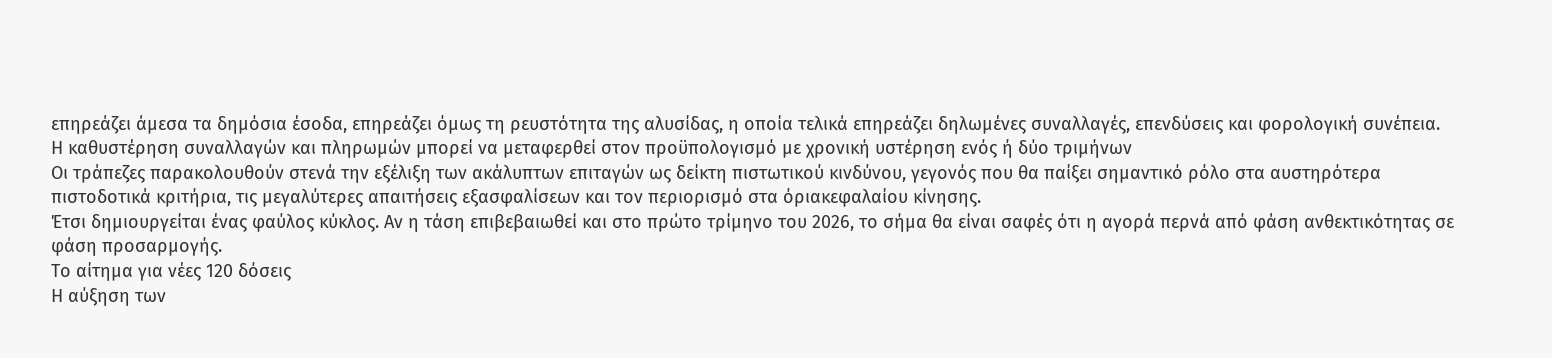επηρεάζει άμεσα τα δημόσια έσοδα, επηρεάζει όμως τη ρευστότητα της αλυσίδας, η οποία τελικά επηρεάζει δηλωμένες συναλλαγές, επενδύσεις και φορολογική συνέπεια.
Η καθυστέρηση συναλλαγών και πληρωμών μπορεί να μεταφερθεί στον προϋπολογισμό με χρονική υστέρηση ενός ή δύο τριμήνων
Οι τράπεζες παρακολουθούν στενά την εξέλιξη των ακάλυπτων επιταγών ως δείκτη πιστωτικού κινδύνου, γεγονός που θα παίξει σημαντικό ρόλο στα αυστηρότερα πιστοδοτικά κριτήρια, τις μεγαλύτερες απαιτήσεις εξασφαλίσεων και τον περιορισμό στα όριακεφαλαίου κίνησης.
Έτσι δημιουργείται ένας φαύλος κύκλος. Αν η τάση επιβεβαιωθεί και στο πρώτο τρίμηνο του 2026, το σήμα θα είναι σαφές ότι η αγορά περνά από φάση ανθεκτικότητας σε φάση προσαρμογής.
Το αίτημα για νέες 120 δόσεις
Η αύξηση των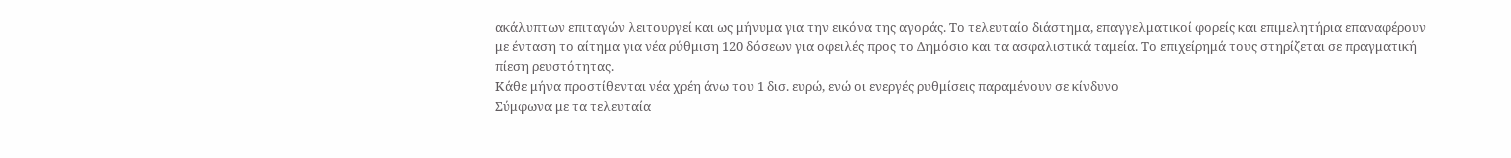ακάλυπτων επιταγών λειτουργεί και ως μήνυμα για την εικόνα της αγοράς. Το τελευταίο διάστημα, επαγγελματικοί φορείς και επιμελητήρια επαναφέρουν με ένταση το αίτημα για νέα ρύθμιση 120 δόσεων για οφειλές προς το Δημόσιο και τα ασφαλιστικά ταμεία. Το επιχείρημά τους στηρίζεται σε πραγματική πίεση ρευστότητας.
Κάθε μήνα προστίθενται νέα χρέη άνω του 1 δισ. ευρώ, ενώ οι ενεργές ρυθμίσεις παραμένουν σε κίνδυνο
Σύμφωνα με τα τελευταία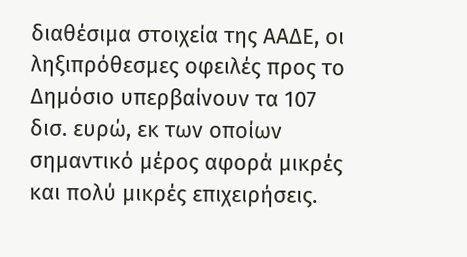διαθέσιμα στοιχεία της ΑΑΔΕ, οι ληξιπρόθεσμες οφειλές προς το Δημόσιο υπερβαίνουν τα 107 δισ. ευρώ, εκ των οποίων σημαντικό μέρος αφορά μικρές και πολύ μικρές επιχειρήσεις.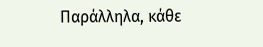Παράλληλα, κάθε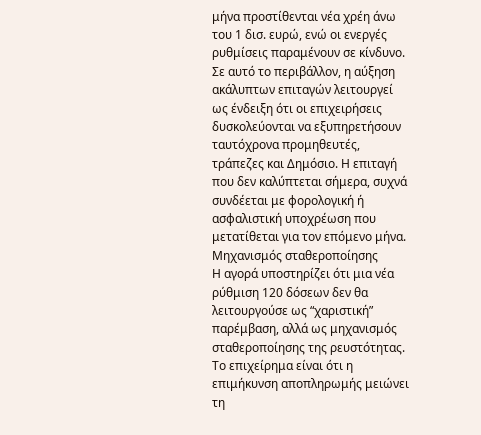μήνα προστίθενται νέα χρέη άνω του 1 δισ. ευρώ, ενώ οι ενεργές ρυθμίσεις παραμένουν σε κίνδυνο.
Σε αυτό το περιβάλλον, η αύξηση ακάλυπτων επιταγών λειτουργεί ως ένδειξη ότι οι επιχειρήσεις δυσκολεύονται να εξυπηρετήσουν ταυτόχρονα προμηθευτές, τράπεζες και Δημόσιο. Η επιταγή που δεν καλύπτεται σήμερα, συχνά συνδέεται με φορολογική ή ασφαλιστική υποχρέωση που μετατίθεται για τον επόμενο μήνα.
Μηχανισμός σταθεροποίησης
Η αγορά υποστηρίζει ότι μια νέα ρύθμιση 120 δόσεων δεν θα λειτουργούσε ως “χαριστική” παρέμβαση, αλλά ως μηχανισμός σταθεροποίησης της ρευστότητας. Το επιχείρημα είναι ότι η επιμήκυνση αποπληρωμής μειώνει τη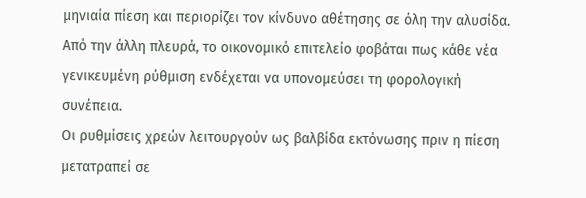μηνιαία πίεση και περιορίζει τον κίνδυνο αθέτησης σε όλη την αλυσίδα. Από την άλλη πλευρά, το οικονομικό επιτελείο φοβάται πως κάθε νέα γενικευμένη ρύθμιση ενδέχεται να υπονομεύσει τη φορολογική συνέπεια.
Οι ρυθμίσεις χρεών λειτουργούν ως βαλβίδα εκτόνωσης πριν η πίεση μετατραπεί σε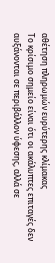αθέτηση πληρωμών ευρύτερης κλίμακας
Το κρίσιμο σημείο είναι ότι οι ακάλυπτες επιταγές δεν αυξάνονται σε περιβάλλον ύφεσης, αλλά σε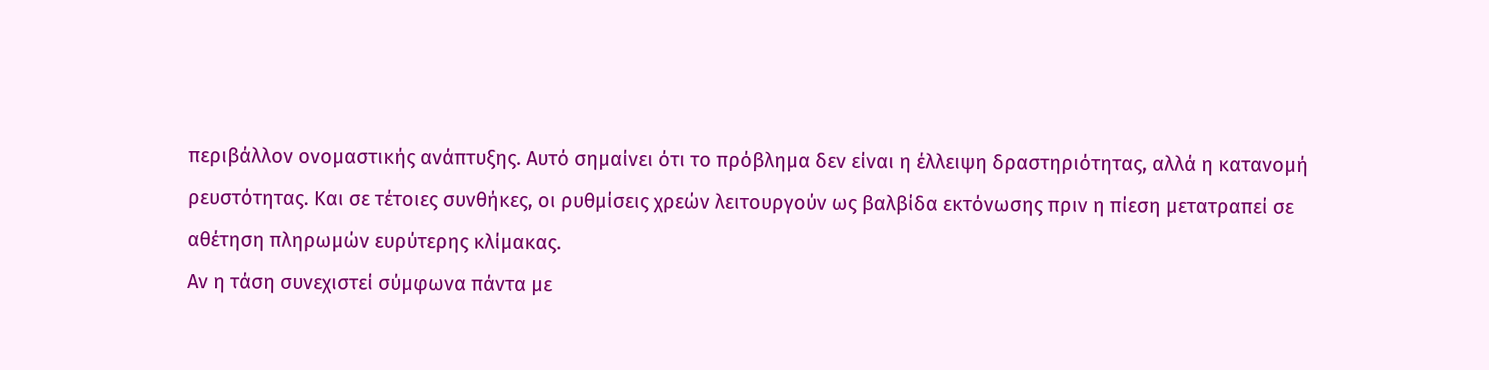περιβάλλον ονομαστικής ανάπτυξης. Αυτό σημαίνει ότι το πρόβλημα δεν είναι η έλλειψη δραστηριότητας, αλλά η κατανομή ρευστότητας. Και σε τέτοιες συνθήκες, οι ρυθμίσεις χρεών λειτουργούν ως βαλβίδα εκτόνωσης πριν η πίεση μετατραπεί σε αθέτηση πληρωμών ευρύτερης κλίμακας.
Αν η τάση συνεχιστεί σύμφωνα πάντα με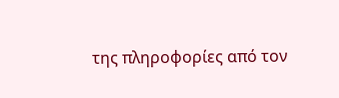της πληροφορίες από τον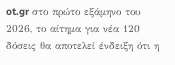ot.gr στο πρώτο εξάμηνο του 2026, το αίτημα για νέα 120 δόσεις θα αποτελεί ένδειξη ότι η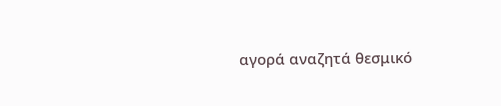αγορά αναζητά θεσμικό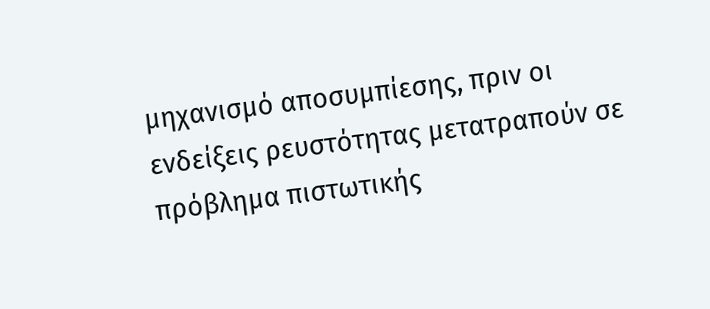μηχανισμό αποσυμπίεσης, πριν οι ενδείξεις ρευστότητας μετατραπούν σε πρόβλημα πιστωτικής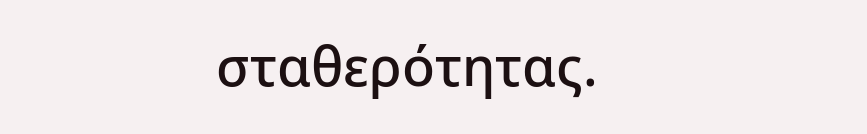σταθερότητας.